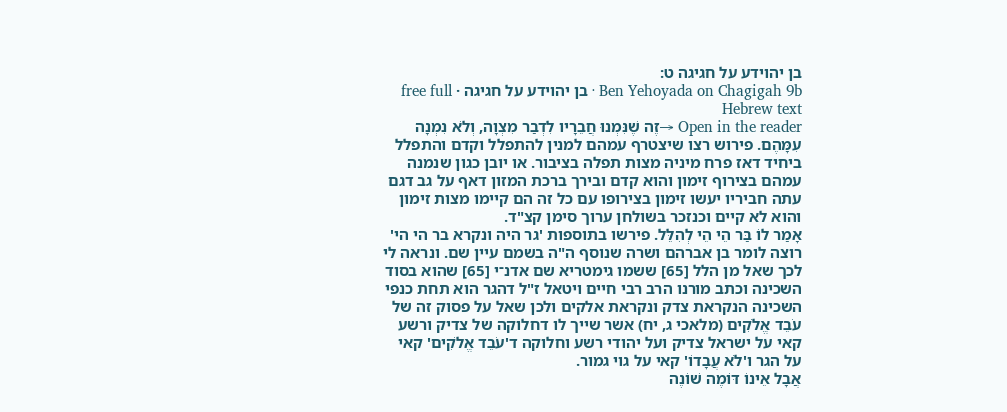בן יהוידע על חגיגה ט:
Ben Yehoyada on Chagigah 9b · בן יהוידע על חגיגה · free full Hebrew text
Open in the reader →זֶה שֶׁנִּמְנוּ חֲבֵרָיו לִדְבַר מִצְוָה, וְלֹא נִמְנָה עִמָּהֶם. פירוש רצו שיצטרף עמהם למנין להתפלל וקדם והתפלל ביחיד דאז פרח מיניה מצות תפלה בציבור. או יובן כגון שנמנה עמהם בצירוף זימון והוא קדם ובירך ברכת המזון דאף על גב דגם עתה חביריו יעשו זימון בצירופו עם כל זה הם קיימו מצות זימון והוא לא קיים וכנזכר בשולחן ערוך סימן קצ"ד.
אָמַר לוֹ בַּר הֵי הֵי לְהִלֵּל. פירשו בתוספות 'גר היה ונקרא בר הי הי' רוצה לומר בן אברהם ושרה שנוסף ה"ה בשמם עיין שם. ונראה לי לכך שאל מן הלל [65] ששמו גימטריא שם אדנ־י [65] שהוא בסוד השכינה וכתב מורנו הרב רבי חיים ויטאל ז"ל דהגר הוא תחת כנפי השכינה הנקראת צדק ונקראת אלקים ולכן שאל על פסוק זה של עֹבֵד אֱלֹקִים (מלאכי ג, יח) אשר שייך לו דחלוקה של צדיק ורשע קאי על ישראל צדיק ועל יהודי רשע וחלוקה ד'עֹבֵד אֱלֹקִים' קאי על הגר ו'לֹא עֲבָדוֹ' קאי על גוי גמור.
אֲבָל אֵינוֹ דּוֹמֶה שׁוֹנֶה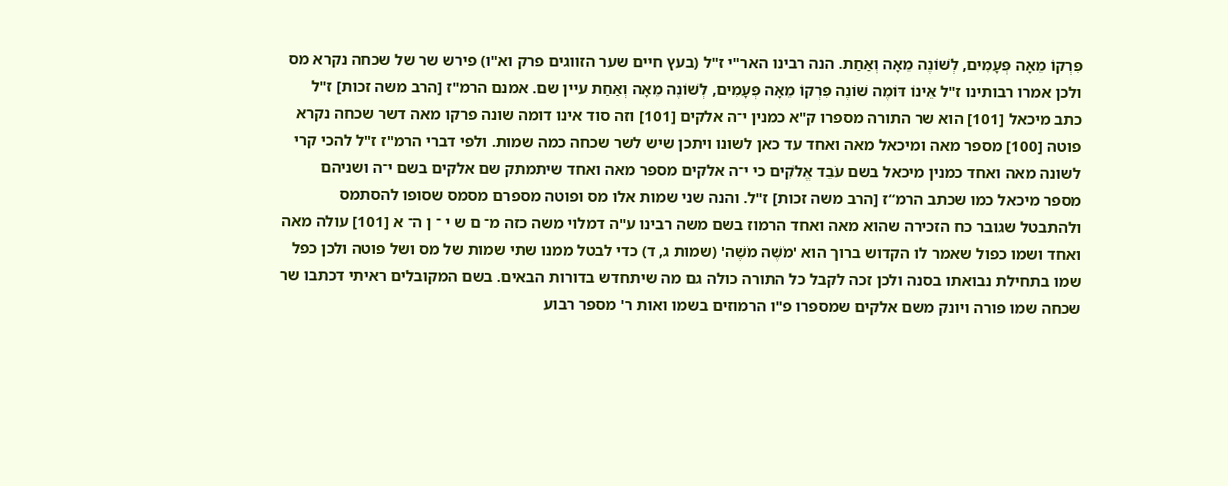פִּרְקוֹ מֵאָה פְּעָמִים, לְשׁוֹנֶה מֵאָה וְאַחַת. הנה רבינו האר"י ז"ל (בעץ חיים שער הזווגים פרק וא"ו) פירש שר של שכחה נקרא מס ולכן אמרו רבותינו ז"ל אֵינוֹ דּוֹמֶה שׁוֹנֶה פִּרְקוֹ מֵאָה פְּעָמִים, לְשׁוֹנֶה מֵאָה וְאַחַת עיין שם. אמנם הרמ"ז [הרב משה זכות] ז"ל כתב מיכאל [101] הוא שר התורה מספרו ק"א כמנין י־ה אלקים [101] וזה סוד אינו דומה שונה פרקו מאה דשר שכחה נקרא פוטה [100] מספר מאה ומיכאל מאה ואחד עד כאן לשונו ויתכן שיש לשר שכחה כמה שמות. ולפי דברי הרמ"ז ז"ל להכי קרי לשונה מאה ואחד כמנין מיכאל בשם עֹבֵד אֱלֹקִים כי י־ה אלקים מספר מאה ואחד שיתמתק שם אלקים בשם י־ה ושניהם מספר מיכאל כמו שכתב הרמ“ז [הרב משה זכות] ז"ל. והנה שני שמות אלו מס ופוטה מספרם מסמס שסופו להסתמס ולהתבטל שגובר כח הזכירה שהוא מאה ואחד הרמוז בשם משה רבינו ע"ה דמלוי משה כזה מ־ ם ש י ־ ן ה־ א [101] עולה מאה ואחד ושמו כפול שאמר לו הקדוש ברוך הוא 'מֹשֶׁה מֹשֶׁה' (שמות ג, ד) כדי לבטל ממנו שתי שמות של מס ושל פוטה ולכן כפל שמו בתחילת נבואתו בסנה ולכן זכה לקבל כל התורה כולה גם מה שיתחדש בדורות הבאים. בשם המקובלים ראיתי דכתבו שר שכחה שמו פורה ויונק משם אלקים שמספרו פ"ו הרמוזים בשמו ואות ר' מספר רבוע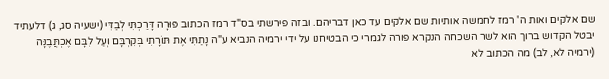שם אלקים ואות ה' רמז לחמשה אותיות שם אלקים עד כאן דבריהם. ובזה פירשתי בס"ד רמז הכתוב פּוּרָה דָּרַכְתִּי לְבַדִּי (ישעיה סג, ג) דלעתיד יבטל הקדוש ברוך הוא לשר השכחה הנקרא פורה לגמרי כי הבטיחנו על ידי ירמיה הנביא ע"ה נָתַתִּי אֶת תּוֹרָתִי בְּקִרְבָּם וְעַל לִבָּם אֶכְתֲּבֶנָּה (ירמיה לא, לב) מה הכתוב לא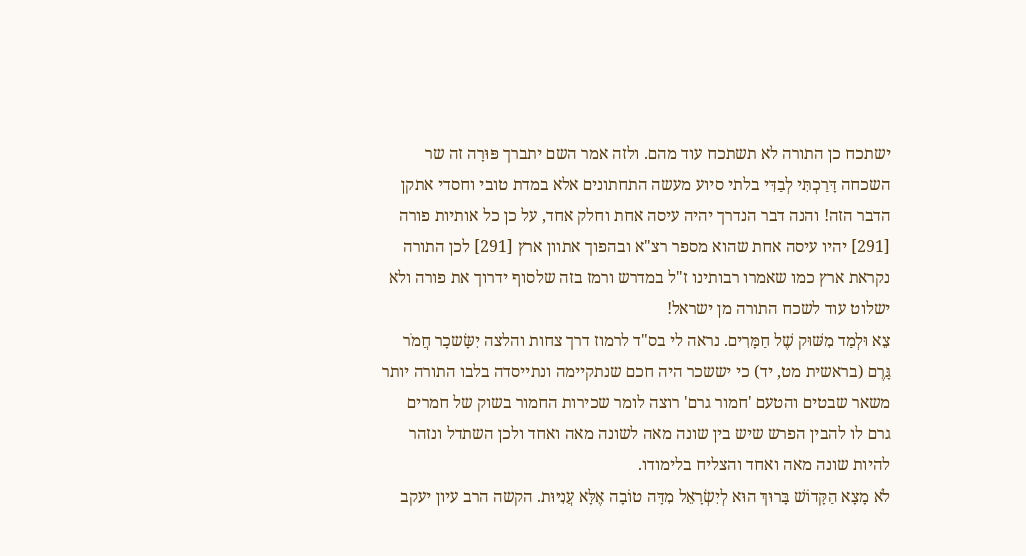ישתכח כן התורה לא תשתכח עוד מהם. ולזה אמר השם יתברך פּוּרָה זה שר השכחה דָּרַכְתִּי לְבַדִּי בלתי סיוע מעשה התחתונים אלא במדת טובי וחסדי אתקן הדבר הזה! והנה דבר הנדרך יהיה עיסה אחת וחלק אחד, על כן כל אותיות פורה [291] יהיו עיסה אחת שהוא מספר רצ"א ובהפוך אתוון ארץ [291] לכן התורה נקראת ארץ כמו שאמרו רבותינו ז"ל במדרש ורמז בזה שלסוף ידרוך את פורה ולא ישלוט עוד לשכח התורה מן ישראל!
צֵא וּלְמַד מִשּׁוּק שֶׁל חַמָּרִים. נראה לי בס"ד לרמוז דרך צחות והלצה יִשָּׂשכָר חֲמֹר גָּרֶם (בראשית מט, יד) כי יששכר היה חכם שנתקיימה ונתייסדה בלבו התורה יותר משאר שבטים והטעם 'חמור גרם' רוצה לומר שכירות החמור בשוק של חמרים גרם לו להבין הפרש שיש בין שונה מאה לשונה מאה ואחד ולכן השתדל ונזהר להיות שונה מאה ואחד והצליח בלימודו.
לֹא מָצָא הַקָּדוֹשׁ בָּרוּךְ הוּא לְיִשְׂרָאֵל מִדָּה טוֹבָה אֶלָּא עֲנִיּוּת. הקשה הרב עיון יעקב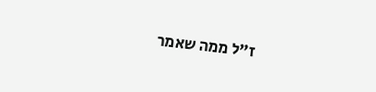ז"ל ממה שאמר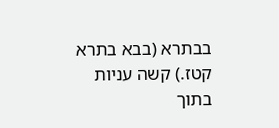בבתרא (בבא בתרא קטז.) קשה עניות בתוך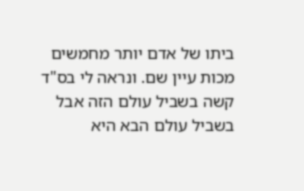ביתו של אדם יותר מחמשים מכות עיין שם. ונראה לי בס"ד קשה בשביל עולם הזה אבל בשביל עולם הבא היא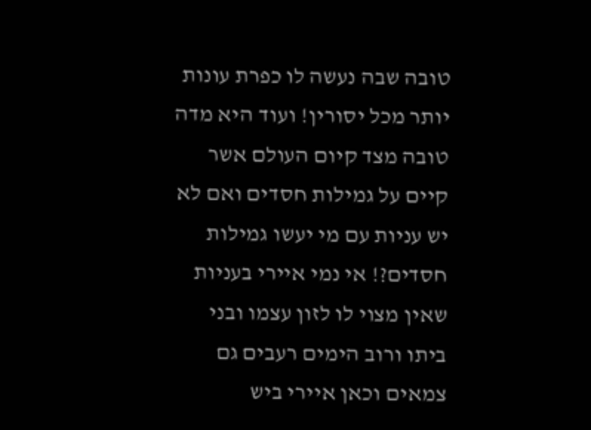טובה שבה נעשה לו כפרת עונות יותר מכל יסורין! ועוד היא מדה טובה מצד קיום העולם אשר קיים על גמילות חסדים ואם לא יש עניות עם מי יעשו גמילות חסדים?! אי נמי איירי בעניות שאין מצוי לו לזון עצמו ובני ביתו ורוב הימים רעבים גם צמאים וכאן איירי ביש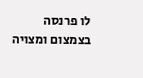לו פרנסה בצמצום ומצויה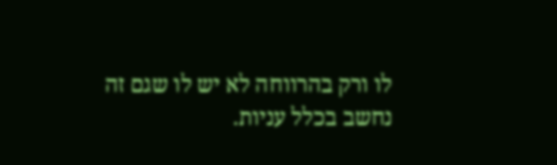לו ורק בהרווחה לא יש לו שגם זה נחשב בכלל עניות.